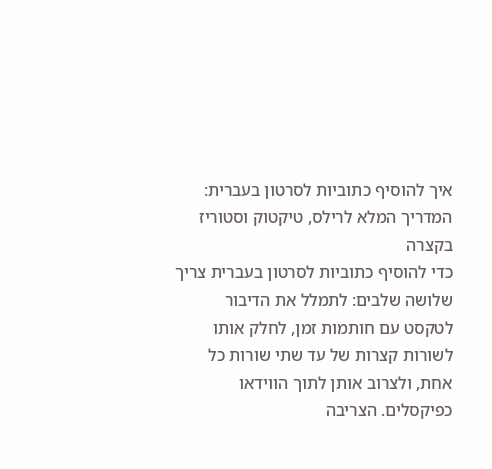איך להוסיף כתוביות לסרטון בעברית: המדריך המלא לרילס, טיקטוק וסטוריז
בקצרה
כדי להוסיף כתוביות לסרטון בעברית צריך שלושה שלבים: לתמלל את הדיבור לטקסט עם חותמות זמן, לחלק אותו לשורות קצרות של עד שתי שורות כל אחת, ולצרוב אותן לתוך הווידאו כפיקסלים. הצריבה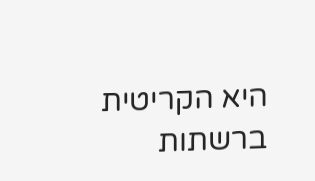היא הקריטית ברשתות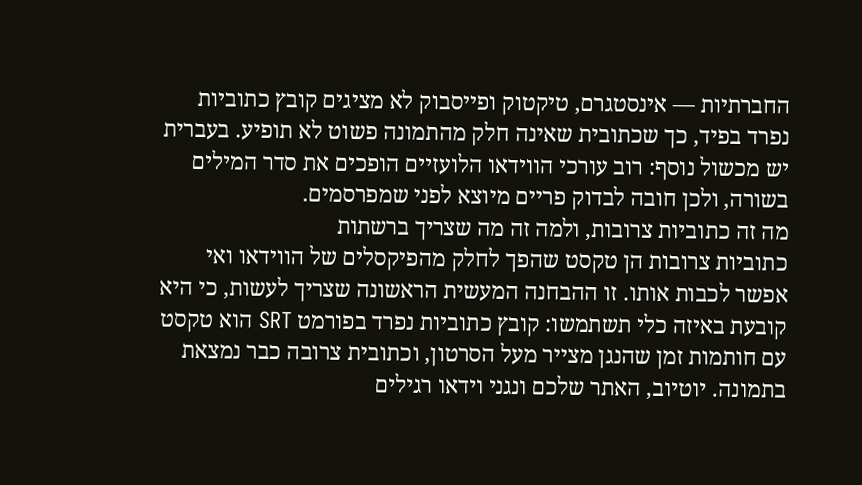החברתיות — אינסטגרם, טיקטוק ופייסבוק לא מציגים קובץ כתוביות נפרד בפיד, כך שכתובית שאינה חלק מהתמונה פשוט לא תופיע. בעברית יש מכשול נוסף: רוב עורכי הווידאו הלועזיים הופכים את סדר המילים בשורה, ולכן חובה לבדוק פריים מיוצא לפני שמפרסמים.
מה זה כתוביות צרובות, ולמה זה מה שצריך ברשתות
כתוביות צרובות הן טקסט שהפך לחלק מהפיקסלים של הווידאו ואי אפשר לכבות אותו. זו ההבחנה המעשית הראשונה שצריך לעשות, כי היא קובעת באיזה כלי תשתמשו: קובץ כתוביות נפרד בפורמט SRT הוא טקסט עם חותמות זמן שהנגן מצייר מעל הסרטון, וכתובית צרובה כבר נמצאת בתמונה. יוטיוב, האתר שלכם ונגני וידאו רגילים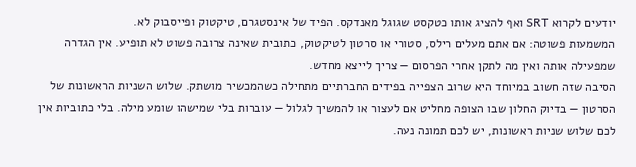יודעים לקרוא SRT ואף להציג אותו כטקסט שגוגל מאנדקס. הפיד של אינסטגרם, טיקטוק ופייסבוק לא.
המשמעות פשוטה: אם אתם מעלים רילס, סטורי או סרטון לטיקטוק, כתובית שאינה צרובה פשוט לא תופיע. אין הגדרה שמפעילה אותה ואין מה לתקן אחרי הפרסום — צריך לייצא מחדש.
הסיבה שזה חשוב במיוחד היא שרוב הצפייה בפידים החברתיים מתחילה כשהמכשיר מושתק. שלוש השניות הראשונות של הסרטון — בדיוק החלון שבו הצופה מחליט אם לעצור או להמשיך לגלול — עוברות בלי שמישהו שומע מילה. בלי כתוביות אין לכם שלוש שניות ראשונות, יש לכם תמונה נעה.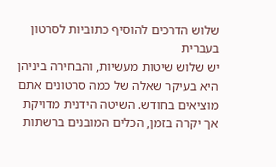שלוש הדרכים להוסיף כתוביות לסרטון בעברית
יש שלוש שיטות מעשיות, והבחירה ביניהן היא בעיקר שאלה של כמה סרטונים אתם מוציאים בחודש. השיטה הידנית מדויקת אך יקרה בזמן, הכלים המובנים ברשתות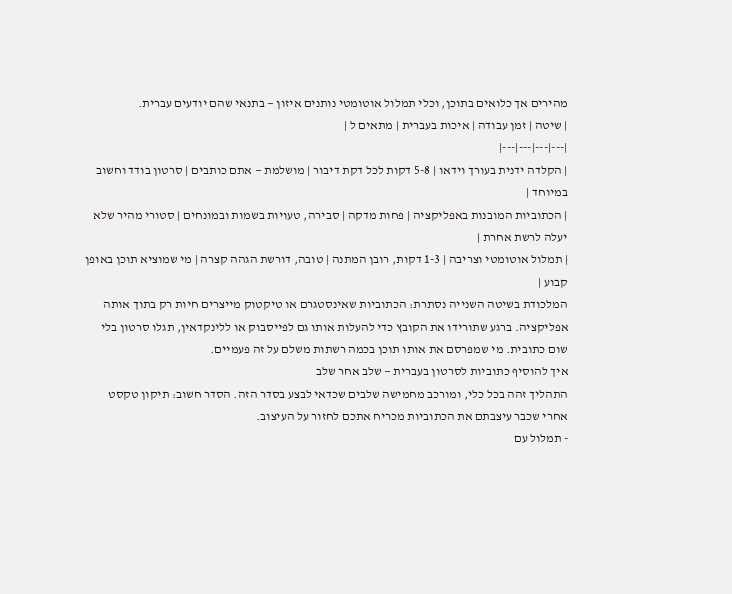מהירים אך כלואים בתוכן, וכלי תמלול אוטומטי נותנים איזון — בתנאי שהם יודעים עברית.
| שיטה | זמן עבודה | איכות בעברית | מתאים ל |
|---|---|---|---|
| הקלדה ידנית בעורך וידאו | 5-8 דקות לכל דקת דיבור | מושלמת — אתם כותבים | סרטון בודד וחשוב במיוחד |
| הכתוביות המובנות באפליקציה | פחות מדקה | סבירה, טעויות בשמות ובמונחים | סטורי מהיר שלא יעלה לרשת אחרת |
| תמלול אוטומטי וצריבה | 1-3 דקות, רובן המתנה | טובה, דורשת הגהה קצרה | מי שמוציא תוכן באופן קבוע |
המלכודת בשיטה השנייה נסתרת: הכתוביות שאינסטגרם או טיקטוק מייצרים חיות רק בתוך אותה אפליקציה. ברגע שתורידו את הקובץ כדי להעלות אותו גם לפייסבוק או ללינקדאין, תגלו סרטון בלי שום כתובית. מי שמפרסם את אותו תוכן בכמה רשתות משלם על זה פעמיים.
איך להוסיף כתוביות לסרטון בעברית — שלב אחר שלב
התהליך זהה בכל כלי, ומורכב מחמישה שלבים שכדאי לבצע בסדר הזה. הסדר חשוב: תיקון טקסט אחרי שכבר עיצבתם את הכתוביות מכריח אתכם לחזור על העיצוב.
- תמלול עם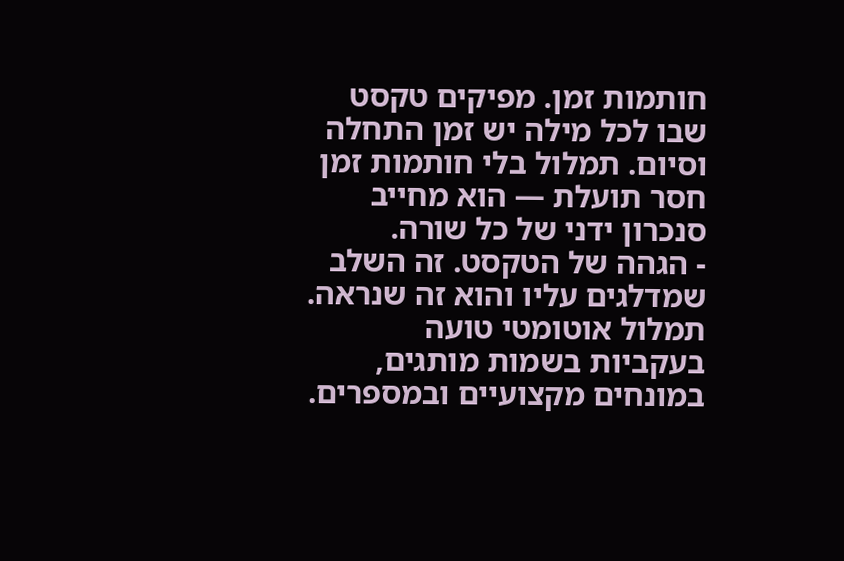חותמות זמן. מפיקים טקסט שבו לכל מילה יש זמן התחלה וסיום. תמלול בלי חותמות זמן חסר תועלת — הוא מחייב סנכרון ידני של כל שורה.
- הגהה של הטקסט. זה השלב שמדלגים עליו והוא זה שנראה. תמלול אוטומטי טועה בעקביות בשמות מותגים, במונחים מקצועיים ובמספרים.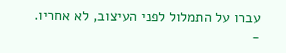עברו על התמלול לפני העיצוב, לא אחריו.
-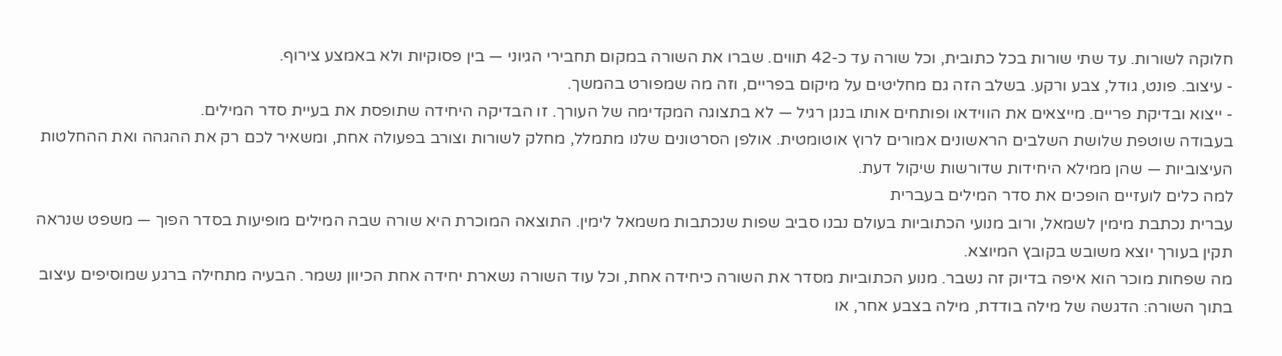חלוקה לשורות. עד שתי שורות בכל כתובית, וכל שורה עד כ-42 תווים. שברו את השורה במקום תחבירי הגיוני — בין פסוקיות ולא באמצע צירוף.
- עיצוב. פונט, גודל, צבע ורקע. בשלב הזה גם מחליטים על מיקום בפריים, וזה מה שמפורט בהמשך.
- ייצוא ובדיקת פריים. מייצאים את הווידאו ופותחים אותו בנגן רגיל — לא בתצוגה המקדימה של העורך. זו הבדיקה היחידה שתופסת את בעיית סדר המילים.
בעבודה שוטפת שלושת השלבים הראשונים אמורים לרוץ אוטומטית. אולפן הסרטונים שלנו מתמלל, מחלק לשורות וצורב בפעולה אחת, ומשאיר לכם רק את ההגהה ואת ההחלטות העיצוביות — שהן ממילא היחידות שדורשות שיקול דעת.
למה כלים לועזיים הופכים את סדר המילים בעברית
עברית נכתבת מימין לשמאל, ורוב מנועי הכתוביות בעולם נבנו סביב שפות שנכתבות משמאל לימין. התוצאה המוכרת היא שורה שבה המילים מופיעות בסדר הפוך — משפט שנראה תקין בעורך יוצא משובש בקובץ המיוצא.
מה שפחות מוכר הוא איפה בדיוק זה נשבר. מנוע הכתוביות מסדר את השורה כיחידה אחת, וכל עוד השורה נשארת יחידה אחת הכיוון נשמר. הבעיה מתחילה ברגע שמוסיפים עיצוב בתוך השורה: הדגשה של מילה בודדת, מילה בצבע אחר, או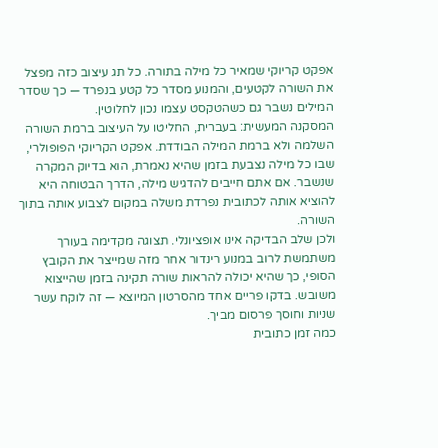אפקט קריוקי שמאיר כל מילה בתורה. כל תג עיצוב כזה מפצל את השורה לקטעים, והמנוע מסדר כל קטע בנפרד — כך שסדר המילים נשבר גם כשהטקסט עצמו נכון לחלוטין.
המסקנה המעשית: בעברית, החליטו על העיצוב ברמת השורה השלמה ולא ברמת המילה הבודדת. אפקט הקריוקי הפופולרי, שבו כל מילה נצבעת בזמן שהיא נאמרת, הוא בדיוק המקרה שנשבר. אם אתם חייבים להדגיש מילה, הדרך הבטוחה היא להוציא אותה לכתובית נפרדת משלה במקום לצבוע אותה בתוך השורה.
ולכן שלב הבדיקה אינו אופציונלי. תצוגה מקדימה בעורך משתמשת לרוב במנוע רינדור אחר מזה שמייצר את הקובץ הסופי, כך שהיא יכולה להראות שורה תקינה בזמן שהייצוא משובש. בדקו פריים אחד מהסרטון המיוצא — זה לוקח עשר שניות וחוסך פרסום מביך.
כמה זמן כתובית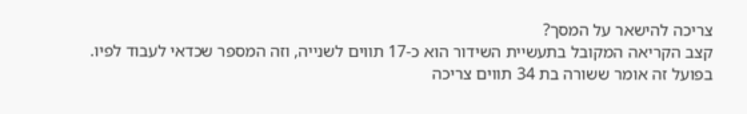צריכה להישאר על המסך?
קצב הקריאה המקובל בתעשיית השידור הוא כ-17 תווים לשנייה, וזה המספר שכדאי לעבוד לפיו. בפועל זה אומר ששורה בת 34 תווים צריכה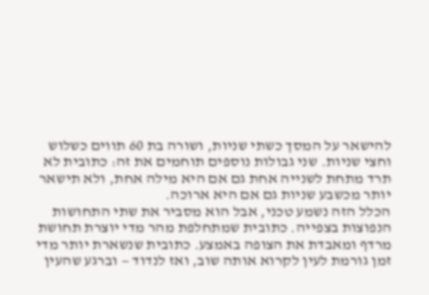להישאר על המסך כשתי שניות, ושורה בת 60 תווים כשלוש וחצי שניות. שני גבולות נוספים תוחמים את זה: כתובית לא תרד מתחת לשנייה אחת גם אם היא מילה אחת, ולא תישאר יותר מכשבע שניות גם אם היא ארוכה.
הכלל הזה נשמע טכני, אבל הוא מסביר את שתי התחושות הנפוצות בצפייה. כתובית שמתחלפת מהר מדי יוצרת תחושת מרדף ומאבדת את הצופה באמצע. כתובית שנשארת יותר מדי זמן גורמת לעין לקרוא אותה שוב, ואז לנדוד — וברגע שהעין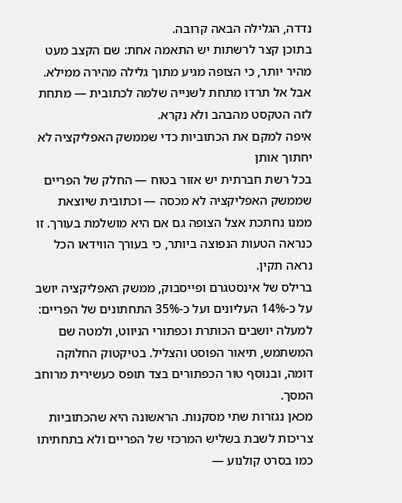נדדה, הגלילה הבאה קרובה.
בתוכן קצר לרשתות יש התאמה אחת: שם הקצב מעט מהיר יותר, כי הצופה מגיע מתוך גלילה מהירה ממילא. אבל אל תרדו מתחת לשנייה שלמה לכתובית — מתחת לזה הטקסט מהבהב ולא נקרא.
איפה למקם את הכתוביות כדי שממשק האפליקציה לא יחתוך אותן
בכל רשת חברתית יש אזור בטוח — החלק של הפריים שממשק האפליקציה לא מכסה — וכתובית שיוצאת ממנו נחתכת אצל הצופה גם אם היא מושלמת בעורך. זו כנראה הטעות הנפוצה ביותר, כי בעורך הווידאו הכל נראה תקין.
ברילס של אינסטגרם ופייסבוק, ממשק האפליקציה יושב על כ-14% העליונים ועל כ-35% התחתונים של הפריים: למעלה יושבים הכותרת וכפתורי הניווט, ולמטה שם המשתמש, תיאור הפוסט והצליל. בטיקטוק החלוקה דומה, ובנוסף טור הכפתורים בצד תופס כעשירית מרוחב המסך.
מכאן נגזרות שתי מסקנות. הראשונה היא שהכתוביות צריכות לשבת בשליש המרכזי של הפריים ולא בתחתיתו כמו בסרט קולנוע —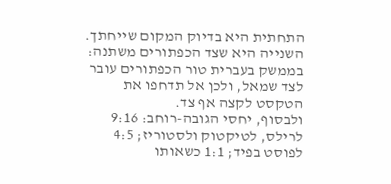התחתית היא בדיוק המקום שייחתך. השנייה היא שצד הכפתורים משתנה: בממשק בעברית טור הכפתורים עובר לצד שמאל, ולכן אל תדחפו את הטקסט לקצה אף צד.
ולבסוף, יחסי הגובה-רוחב: 9:16 לרילס, לטיקטוק ולסטוריז; 4:5 לפוסט בפיד; 1:1 כשאותו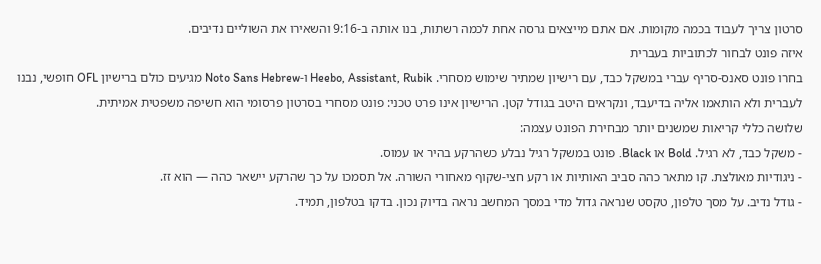סרטון צריך לעבוד בכמה מקומות. אם אתם מייצאים גרסה אחת לכמה רשתות, בנו אותה ב-9:16 והשאירו את השוליים נדיבים.
איזה פונט לבחור לכתוביות בעברית
בחרו פונט סאנס-סריף עברי במשקל כבד, עם רישיון שמתיר שימוש מסחרי. Heebo, Assistant, Rubik ו-Noto Sans Hebrew מגיעים כולם ברישיון OFL חופשי, נבנו לעברית ולא הותאמו אליה בדיעבד, ונקראים היטב בגודל קטן. הרישיון אינו פרט טכני: פונט מסחרי בסרטון פרסומי הוא חשיפה משפטית אמיתית.
שלושה כללי קריאות שמשנים יותר מבחירת הפונט עצמה:
- משקל כבד, לא רגיל. Bold או Black. פונט במשקל רגיל נבלע כשהרקע בהיר או עמוס.
- ניגודיות מאולצת. קו מתאר כהה סביב האותיות או רקע חצי-שקוף מאחורי השורה. אל תסמכו על כך שהרקע יישאר כהה — הוא זז.
- גודל נדיב. על מסך טלפון, טקסט שנראה גדול מדי במסך המחשב נראה בדיוק נכון. בדקו בטלפון, תמיד.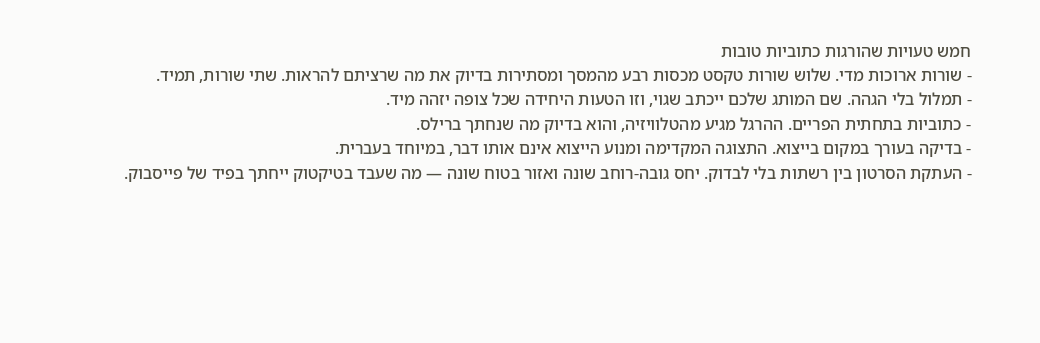חמש טעויות שהורגות כתוביות טובות
- שורות ארוכות מדי. שלוש שורות טקסט מכסות רבע מהמסך ומסתירות בדיוק את מה שרציתם להראות. שתי שורות, תמיד.
- תמלול בלי הגהה. שם המותג שלכם ייכתב שגוי, וזו הטעות היחידה שכל צופה יזהה מיד.
- כתוביות בתחתית הפריים. ההרגל מגיע מהטלוויזיה, והוא בדיוק מה שנחתך ברילס.
- בדיקה בעורך במקום בייצוא. התצוגה המקדימה ומנוע הייצוא אינם אותו דבר, במיוחד בעברית.
- העתקת הסרטון בין רשתות בלי לבדוק. יחס גובה-רוחב שונה ואזור בטוח שונה — מה שעבד בטיקטוק ייחתך בפיד של פייסבוק.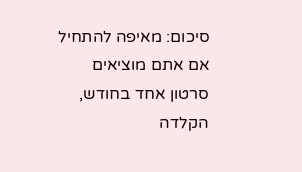סיכום: מאיפה להתחיל
אם אתם מוציאים סרטון אחד בחודש, הקלדה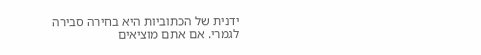ידנית של הכתוביות היא בחירה סבירה לגמרי. אם אתם מוציאים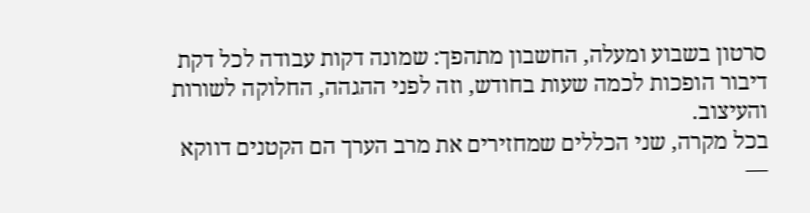סרטון בשבוע ומעלה, החשבון מתהפך: שמונה דקות עבודה לכל דקת דיבור הופכות לכמה שעות בחודש, וזה לפני ההגהה, החלוקה לשורות והעיצוב.
בכל מקרה, שני הכללים שמחזירים את מרב הערך הם הקטנים דווקא —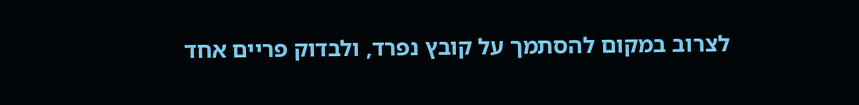לצרוב במקום להסתמך על קובץ נפרד, ולבדוק פריים אחד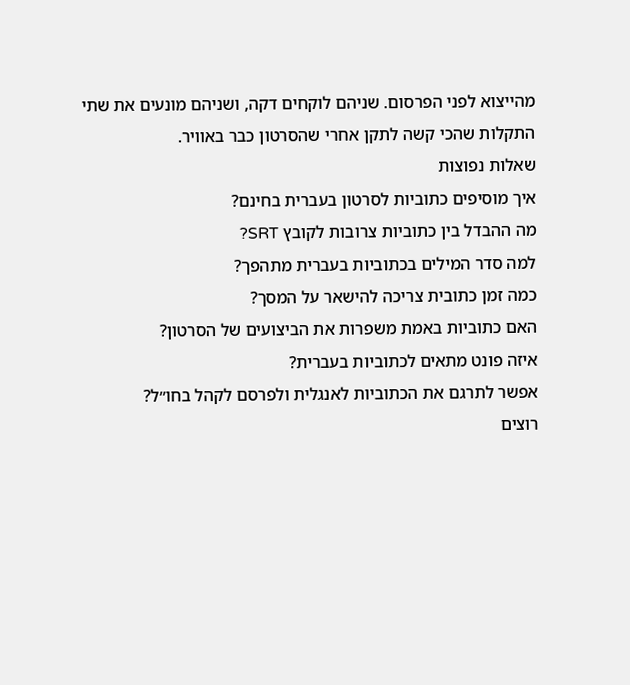מהייצוא לפני הפרסום. שניהם לוקחים דקה, ושניהם מונעים את שתי התקלות שהכי קשה לתקן אחרי שהסרטון כבר באוויר.
שאלות נפוצות
איך מוסיפים כתוביות לסרטון בעברית בחינם?
מה ההבדל בין כתוביות צרובות לקובץ SRT?
למה סדר המילים בכתוביות בעברית מתהפך?
כמה זמן כתובית צריכה להישאר על המסך?
האם כתוביות באמת משפרות את הביצועים של הסרטון?
איזה פונט מתאים לכתוביות בעברית?
אפשר לתרגם את הכתוביות לאנגלית ולפרסם לקהל בחו״ל?
רוצים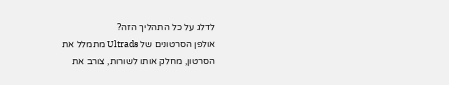לדלג על כל התהליך הזה?
אולפן הסרטונים של Ultrads מתמלל את הסרטון, מחלק אותו לשורות, צורב את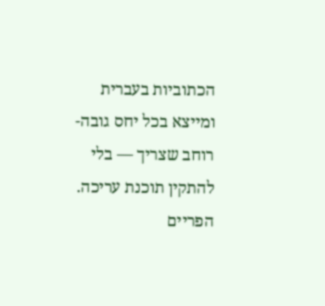הכתוביות בעברית ומייצא בכל יחס גובה-רוחב שצריך — בלי להתקין תוכנת עריכה. הפריים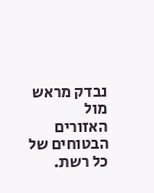נבדק מראש מול האזורים הבטוחים של כל רשת.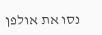נסו את אולפן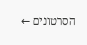הסרטונים ←